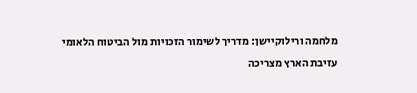מלחמה ורילוקיישן: מדריך לשימור הזכויות מול הביטוח הלאומי
עזיבת הארץ מצריכה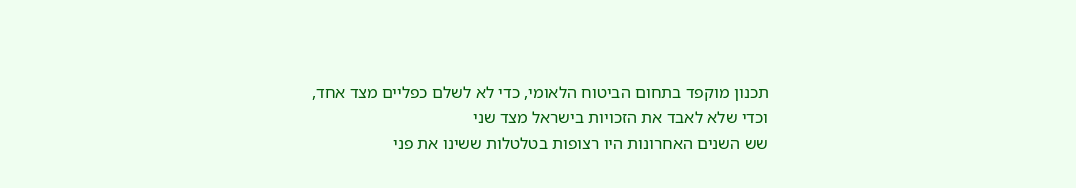תכנון מוקפד בתחום הביטוח הלאומי, כדי לא לשלם כפליים מצד אחד, וכדי שלא לאבד את הזכויות בישראל מצד שני
שש השנים האחרונות היו רצופות בטלטלות ששינו את פני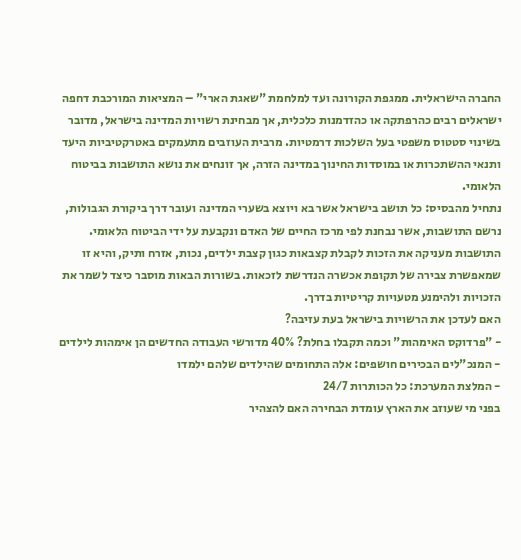החברה הישראלית. ממגפת הקורונה ועד למלחמת "שאגת הארי" – המציאות המורכבת דחפה ישראלים רבים כהרפתקה או כהזדמנות כלכלית, אך מבחינת רשויות המדינה בישראל, מדובר בשינוי סטטוס משפטי בעל השלכות דרמטיות. מרבית העוזבים מתעמקים באטרקטיביות היעד ותנאי ההשתכרות או במוסדות החינוך במדינה הזרה, אך זונחים את נושא התושבות בביטוח הלאומי.
נתחיל מהבסיס: כל תושב בישראל אשר בא ויוצא בשערי המדינה ועובר דרך ביקורת הגבולות, נרשם התושבות, אשר נבחנת לפי מרכז החיים של האדם ונקבעת על ידי הביטוח הלאומי.
התושבות מעניקה את הזכות לקבלת קצבאות כגון קצבת ילדים, נכות, אזרח ותיק, והיא זו שמאפשרת צבירה של תקופת אכשרה הנדרשת לזכאות. בשורות הבאות מוסבר כיצד לשמר את הזכויות ולהימנע מטעויות קריטיות בדרך.
האם לעדכן את הרשויות בישראל בעת עזיבה?
- "פרדוקס האימהות" וכמה תקבלו בחלת? 40% מדורשי העבודה החדשים הן אימהות לילדים
- המנכ"לים הבכירים חושפים: אלה התחומים שהילדים שלהם ילמדו
- המלצת המערכת: כל הכותרות 24/7
בפני מי שעוזב את הארץ עומדת הבחירה האם להצהיר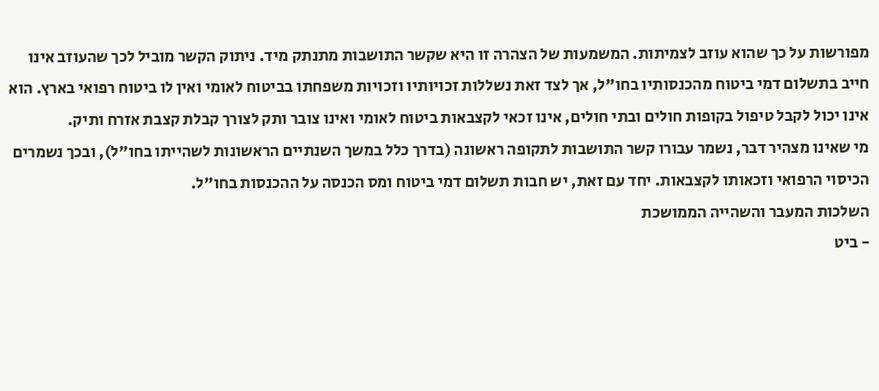מפורשות על כך שהוא עוזב לצמיתות. המשמעות של הצהרה זו היא שקשר התושבות מתנתק מיד. ניתוק הקשר מוביל לכך שהעוזב אינו חייב בתשלום דמי ביטוח מהכנסותיו בחו"ל, אך לצד זאת נשללות זכויותיו וזכויות משפחתו בביטוח לאומי ואין לו ביטוח רפואי בארץ. הוא אינו יכול לקבל טיפול בקופות חולים ובתי חולים, אינו זכאי לקצבאות ביטוח לאומי ואינו צובר ותק לצורך קבלת קצבת אזרח ותיק.
מי שאינו מצהיר דבר, נשמר עבורו קשר התושבות לתקופה ראשונה (בדרך כלל במשך השנתיים הראשונות לשהייתו בחו"ל), ובכך נשמרים הכיסוי הרפואי וזכאותו לקצבאות. יחד עם זאת, יש חבות תשלום דמי ביטוח ומס הכנסה על ההכנסות בחו"ל.
השלכות המעבר והשהייה הממושכת
- ביט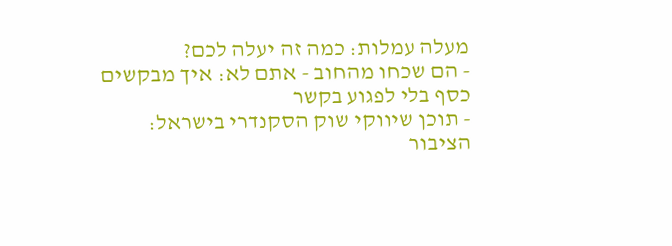מעלה עמלות: כמה זה יעלה לכם?
- הם שכחו מהחוב - אתם לא: איך מבקשים כסף בלי לפגוע בקשר
- תוכן שיווקי שוק הסקנדרי בישראל: הציבור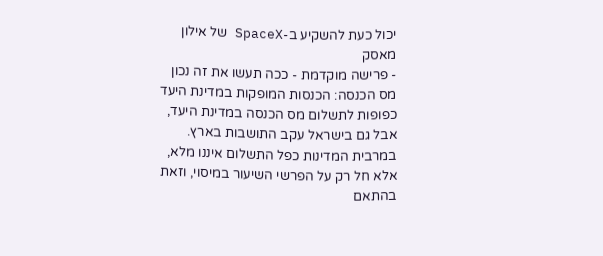יכול כעת להשקיע ב-SpaceX של אילון מאסק
- פרישה מוקדמת - ככה תעשו את זה נכון
מס הכנסה: הכנסות המופקות במדינת היעד כפופות לתשלום מס הכנסה במדינת היעד, אבל גם בישראל עקב התושבות בארץ. במרבית המדינות כפל התשלום איננו מלא, אלא חל רק על הפרשי השיעור במיסוי, וזאת בהתאם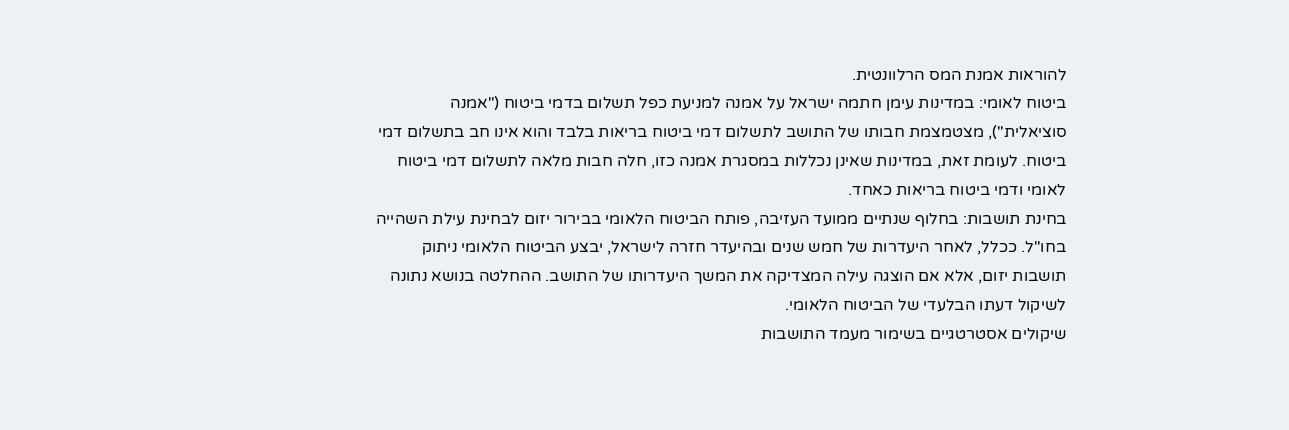להוראות אמנת המס הרלוונטית.
ביטוח לאומי: במדינות עימן חתמה ישראל על אמנה למניעת כפל תשלום בדמי ביטוח ("אמנה סוציאלית"), מצטמצמת חבותו של התושב לתשלום דמי ביטוח בריאות בלבד והוא אינו חב בתשלום דמי ביטוח. לעומת זאת, במדינות שאינן נכללות במסגרת אמנה כזו, חלה חבות מלאה לתשלום דמי ביטוח לאומי ודמי ביטוח בריאות כאחד.
בחינת תושבות: בחלוף שנתיים ממועד העזיבה, פותח הביטוח הלאומי בבירור יזום לבחינת עילת השהייה בחו"ל. ככלל, לאחר היעדרות של חמש שנים ובהיעדר חזרה לישראל, יבצע הביטוח הלאומי ניתוק תושבות יזום, אלא אם הוצגה עילה המצדיקה את המשך היעדרותו של התושב. ההחלטה בנושא נתונה לשיקול דעתו הבלעדי של הביטוח הלאומי.
שיקולים אסטרטגיים בשימור מעמד התושבות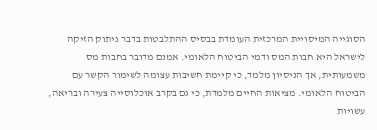הסוגייה המיסויית המרכזית העומדת בבסיס ההתלבטות בדבר ניתוק הזיקה לישראל היא חבות המס ודמי הביטוח הלאומי. אמנם מדובר בחבות מס משמעותית, אך הניסיון מלמד, כי קיימת חשיבות עצומה לשימור הקשר עם הביטוח הלאומי. מציאות החיים מלמדת, כי גם בקרב אוכלוסייה צעירה ובריאה, עשויות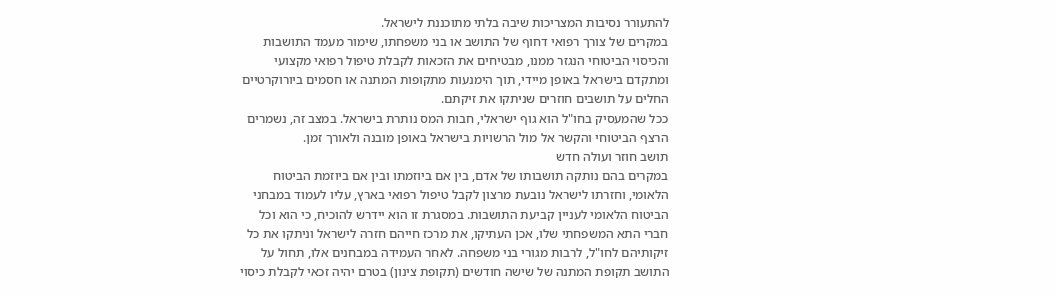להתעורר נסיבות המצריכות שיבה בלתי מתוכננת לישראל.
במקרים של צורך רפואי דחוף של התושב או בני משפחתו, שימור מעמד התושבות והכיסוי הביטוחי הנגזר ממנו, מבטיחים את הזכאות לקבלת טיפול רפואי מקצועי ומתקדם בישראל באופן מיידי, תוך הימנעות מתקופות המתנה או חסמים ביורוקרטיים החלים על תושבים חוזרים שניתקו את זיקתם.
ככל שהמעסיק בחו"ל הוא גוף ישראלי, חבות המס נותרת בישראל. במצב זה, נשמרים הרצף הביטוחי והקשר אל מול הרשויות בישראל באופן מובנה ולאורך זמן.
תושב חוזר ועולה חדש
במקרים בהם נותקה תושבותו של אדם, בין אם ביוזמתו ובין אם ביוזמת הביטוח הלאומי, וחזרתו לישראל נובעת מרצון לקבל טיפול רפואי בארץ, עליו לעמוד במבחני הביטוח הלאומי לעניין קביעת התושבות. במסגרת זו הוא יידרש להוכיח, כי הוא וכל חברי התא המשפחתי שלו, אכן העתיקו, את מרכז חייהם חזרה לישראל וניתקו את כל זיקותיהם לחו"ל, לרבות מגורי בני משפחה. לאחר העמידה במבחנים אלו, תחול על התושב תקופת המתנה של שישה חודשים (תקופת צינון) בטרם יהיה זכאי לקבלת כיסוי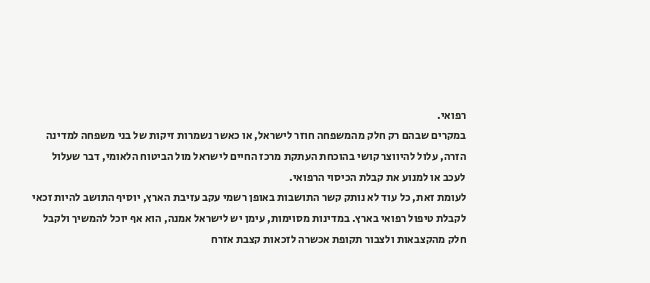רפואי.
במקרים שבהם רק חלק מהמשפחה חוזר לישראל, או כאשר נשמרות זיקות של בני משפחה למדינה הזרה, עלול להיווצר קושי בהוכחת העתקת מרכז החיים לישראל מול הביטוח הלאומי, דבר שעלול לעכב או למנוע את קבלת הכיסוי הרפואי.
לעומת זאת, כל עוד לא נותק קשר התושבות באופן רשמי עקב עזיבת הארץ, יוסיף התושב להיות זכאי לקבלת טיפול רפואי בארץ. במדינות מסוימות, עימן יש לישראל אמנה, הוא אף יוכל להמשיך ולקבל חלק מהקצבאות ולצבור תקופת אכשרה לזכאות קצבת אזרח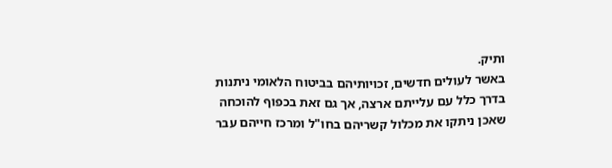ותיק.
באשר לעולים חדשים, זכויותיהם בביטוח הלאומי ניתנות בדרך כלל עם עלייתם ארצה, אך גם זאת בכפוף להוכחה שאכן ניתקו את מכלול קשריהם בחו"ל ומרכז חייהם עבר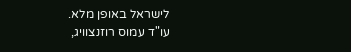לישראל באופן מלא.
עו"ד עמוס רוזנצוויג,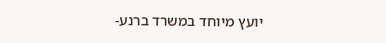יועץ מיוחד במשרד ברנע-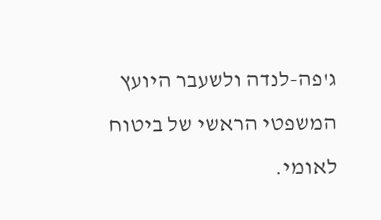ג'פה-לנדה ולשעבר היועץ המשפטי הראשי של ביטוח לאומי.